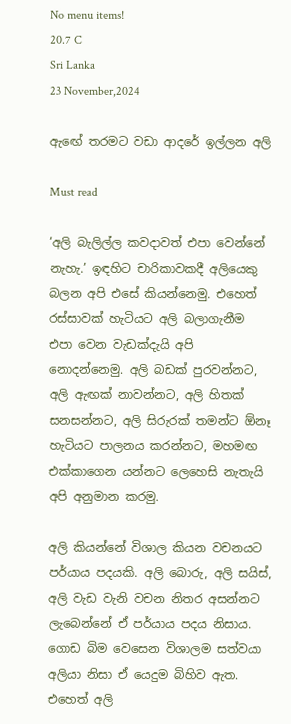No menu items!
20.7 C
Sri Lanka
23 November,2024

ඇඟේ තරමට වඩා ආදරේ ඉල්ලන අලි

Must read

‘අලි බැලිල්ල කවදාවත් එපා වෙන්නේ නැහැ.’ ඉඳහිට චාරිකාවකදී අලියෙකු බලන අපි එසේ කියන්නෙමු. එහෙත් රස්සාවක් හැටියට අලි බලාගැනීම එපා වෙන වැඩක්දැයි අපි නොදන්නෙමු. අලි බඩක් පුරවන්නට, අලි ඇඟක් නාවන්නට, අලි හිතක් සනසන්නට, අලි සිරුරක් තමන්ට ඕනෑ හැටියට පාලනය කරන්නට, මහමඟ එක්කාගෙන යන්නට ලෙහෙසි නැතැයි අපි අනුමාන කරමු.

අලි කියන්නේ විශාල කියන වචනයට පර්යාය පදයකි. අලි බොරු, අලි සයිස්, අලි වැඩ වැනි වචන නිතර අසන්නට ලැබෙන්නේ ඒ පර්යාය පදය නිසාය. ගොඩ බිම වෙසෙන විශාලම සත්වයා අලියා නිසා ඒ යෙදුම බිහිව ඇත. එහෙත් අලි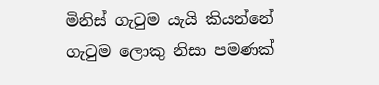මිනිස් ගැටුම යැයි කියන්නේ ගැටුම ලොකු නිසා පමණක්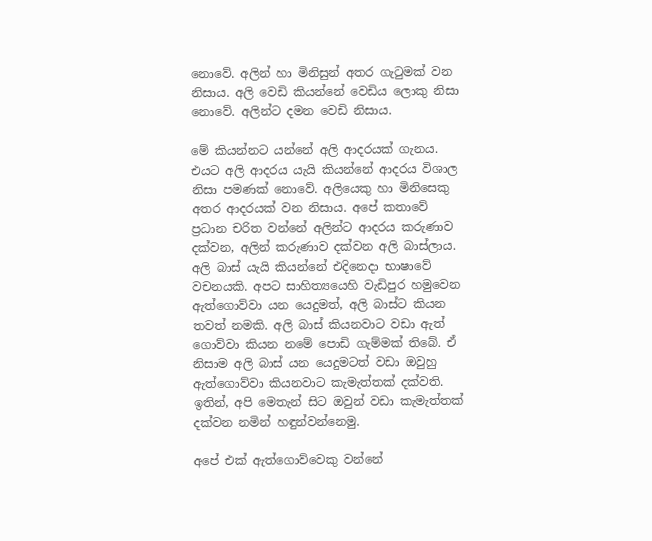නොවේ. අලින් හා මිනිසුන් අතර ගැටුමක් වන නිසාය. අලි වෙඩි කියන්නේ වෙඩිය ලොකු නිසා නොවේ. අලින්ට දමන වෙඩි නිසාය.

මේ කියන්නට යන්නේ අලි ආදරයක් ගැනය. එයට අලි ආදරය යැයි කියන්නේ ආදරය විශාල නිසා පමණක් නොවේ. අලියෙකු හා මිනිසෙකු අතර ආදරයක් වන නිසාය. අපේ කතාවේ ප්‍රධාන චරිත වන්නේ අලින්ට ආදරය කරුණාව දක්වන, අලින් කරුණාව දක්වන අලි බාස්ලාය. අලි බාස් යැයි කියන්නේ එදිනෙදා භාෂාවේ වචනයකි. අපට සාහිත්‍යයෙහි වැඩිපුර හමුවෙන ඇත්ගොව්වා යන යෙදුමත්, අලි බාස්ට කියන තවත් නමකි. අලි බාස් කියනවාට වඩා ඇත් ගොව්වා කියන නමේ පොඩි ගැම්මක් තිබේ. ඒ නිසාම අලි බාස් යන යෙදුමටත් වඩා ඔවුහු ඇත්ගොව්වා කියනවාට කැමැත්තක් දක්වති. ඉතින්, අපි මෙතැන් සිට ඔවුන් වඩා කැමැත්තක් දක්වන නමින් හඳුන්වන්නෙමු.

අපේ එක් ඇත්ගොව්වෙකු වන්නේ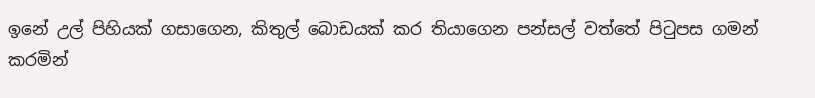ඉනේ උල් පිහියක් ගසාගෙන, කිතුල් බොඩයක් කර තියාගෙන පන්සල් වත්තේ පිටුපස ගමන් කරමින්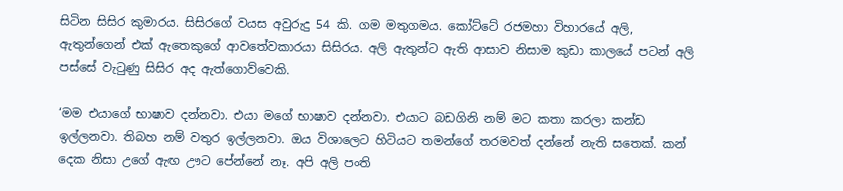සිටින සිසිර කුමාරය. සිසිරගේ වයස අවුරුදු 54 කි. ගම මතුගමය. කෝට්ටේ රජමහා විහාරයේ අලි, ඇතුන්ගෙන් එක් ඇතෙකුගේ ආවතේවකාරයා සිසිරය. අලි ඇතුන්ට ඇති ආසාව නිසාම කුඩා කාලයේ පටන් අලි පස්සේ වැටුණු සිසිර අද ඇත්ගොව්වෙකි.

‘මම එයාගේ භාෂාව දන්නවා. එයා මගේ භාෂාව දන්නවා. එයාට බඩගිනි නම් මට කතා කරලා කන්ඩ ඉල්ලනවා. තිබහ නම් වතුර ඉල්ලනවා. ඔය විශාලෙට හිටියට තමන්ගේ තරමවත් දන්නේ නැති සතෙක්. කන් දෙක නිසා උගේ ඇඟ ඌට පේන්නේ නෑ. අපි අලි පංති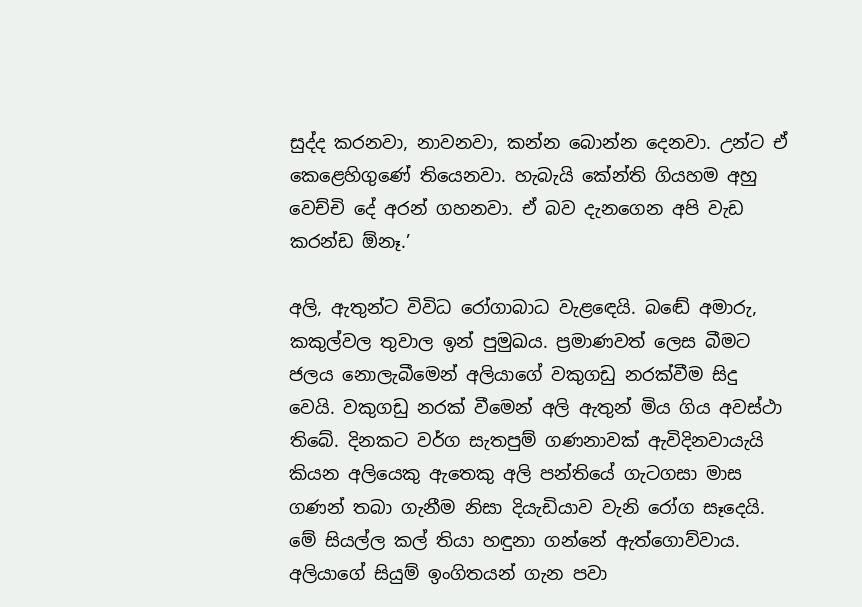සුද්ද කරනවා, නාවනවා, කන්න බොන්න දෙනවා. උන්ට ඒ කෙළෙහිගුණේ තියෙනවා. හැබැයි කේන්ති ගියහම අහු වෙච්චි දේ අරන් ගහනවා. ඒ බව දැනගෙන අපි වැඩ කරන්ඩ ඕනෑ.’

අලි, ඇතුන්ට විවිධ රෝගාබාධ වැළඳෙයි. බඬේ අමාරු, කකුල්වල තුවාල ඉන් පුමුඛය. ප්‍රමාණවත් ලෙස බීමට ජලය නොලැබීමෙන් අලියාගේ වකුගඩු නරක්වීම සිදු වෙයි. වකුගඩු නරක් වීමෙන් අලි ඇතුන් මිය ගිය අවස්ථා තිබේ. දිනකට වර්ග සැතපුම් ගණනාවක් ඇවිදිනවායැයි කියන අලියෙකු ඇතෙකු අලි පන්තියේ ගැටගසා මාස ගණන් තබා ගැනීම නිසා දියැඩියාව වැනි රෝග සෑදෙයි. මේ සියල්ල කල් තියා හඳුනා ගන්නේ ඇත්ගොව්වාය. අලියාගේ සියුම් ඉංගිතයන් ගැන පවා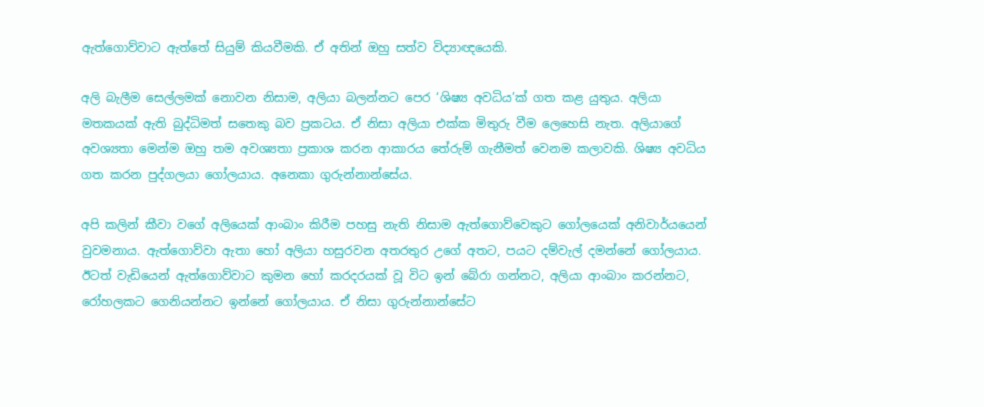ඇත්ගොව්වාට ඇත්තේ සියුම් කියවීමකි. ඒ අතින් ඔහු සත්ව විද්‍යාඥයෙකි.

අලි බැලීම සෙල්ලමක් නොවන නිසාම, අලියා බලන්නට පෙර ‘ශිෂ්‍ය අවධිය’ක් ගත කළ යුතුය. අලියා මතකයක් ඇති බුද්ධිමත් සතෙකු බව ප්‍රකටය. ඒ නිසා අලියා එක්ක මිතුරු වීම ලෙහෙසි නැත. අලියාගේ අවශ්‍යතා මෙන්ම ඔහු තම අවශ්‍යතා ප්‍රකාශ කරන ආකාරය තේරුම් ගැනීමත් වෙනම කලාවකි. ශිෂ්‍ය අවධිය ගත කරන පුද්ගලයා ගෝලයාය. අනෙකා ගුරුන්නාන්සේය.

අපි කලින් කීවා වගේ අලියෙක් ආංබාං කිරීම පහසු නැති නිසාම ඇත්ගොව්වෙකුට ගෝලයෙක් අනිවාර්යයෙන් වුවමනාය. ඇත්ගොව්වා ඇතා හෝ අලියා හසුරවන අතරතුර උගේ අතට, පයට දම්වැල් දමන්නේ ගෝලයාය. ඊටත් වැඩියෙන් ඇත්ගොව්වාට කුමන හෝ කරදරයක් වූ විට ඉන් බේරා ගන්නට, අලියා ආංබාං කරන්නට, රෝහලකට ගෙනියන්නට ඉන්නේ ගෝලයාය. ඒ නිසා ගුරුන්නාන්සේට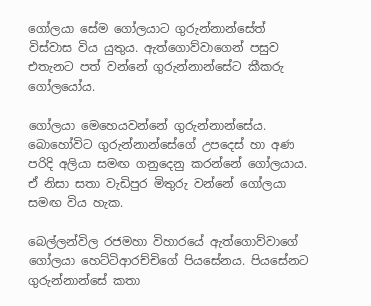ගෝලයා සේම ගෝලයාට ගුරුන්නාන්සේත් විස්වාස විය යුතුය. ඇත්ගොව්වාගෙන් පසුව එතැනට පත් වන්නේ ගුරුන්නාන්සේට කීකරු ගෝලයෝය.

ගෝලයා මෙහෙයවන්නේ ගුරුන්නාන්සේය. බොහෝවිට ගුරුන්නාන්සේගේ උපදෙස් හා අණ පරිදි අලියා සමඟ ගනුදෙනු කරන්නේ ගෝලයාය. ඒ නිසා සතා වැඩිපුර මිතුරු වන්නේ ගෝලයා සමඟ විය හැක.

බෙල්ලන්විල රජමහා විහාරයේ ඇත්ගොව්වාගේ ගෝලයා හෙට්ටිආරච්චිගේ පියසේනය. පියසේනට ගුරුන්නාන්සේ කතා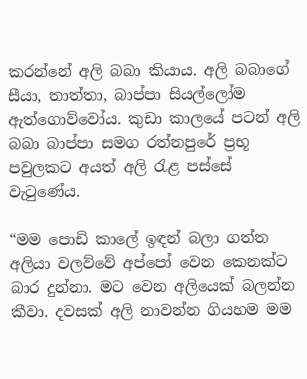කරන්නේ අලි බබා කියාය. අලි බබාගේ සීයා, තාත්තා, බාප්පා සියල්ලෝම ඇත්ගොව්වෝය. කුඩා කාලයේ පටන් අලි බබා බාප්පා සමග රත්නපුරේ ප්‍රභූ පවුලකට අයත් අලි රැළ පස්සේ වැටුණේය.

“මම පොඩි කාලේ ඉඳන් බලා ගත්ත අලියා වලව්වේ අප්පෝ වෙන කෙනක්ට බාර දුන්නා. මට වෙන අලියෙක් බලන්න කීවා. දවසක් අලි නාවන්න ගියහම මම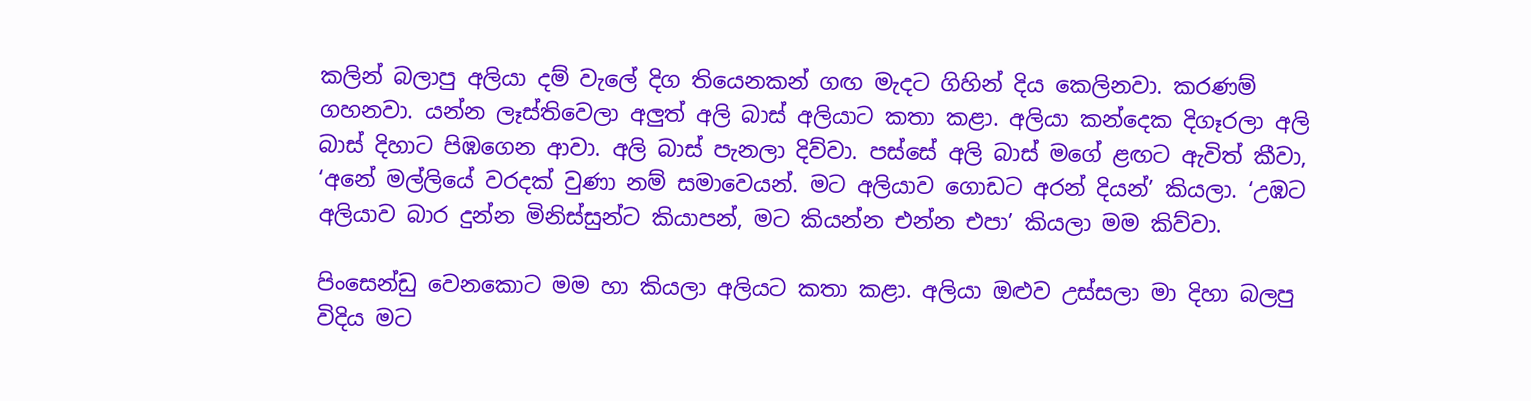කලින් බලාපු අලියා දම් වැලේ දිග තියෙනකන් ගඟ මැදට ගිහින් දිය කෙලිනවා. කරණම් ගහනවා. යන්න ලෑස්තිවෙලා අලුත් අලි බාස් අලියාට කතා කළා. අලියා කන්දෙක දිගෑරලා අලි බාස් දිහාට පිඹගෙන ආවා. අලි බාස් පැනලා දිව්වා. පස්සේ අලි බාස් මගේ ළඟට ඇවිත් කීවා, ‘අනේ මල්ලියේ වරදක් වුණා නම් සමාවෙයන්. මට අලියාව ගොඩට අරන් දියන්’ කියලා. ‘උඹට අලියාව බාර දුන්න මිනිස්සුන්ට කියාපන්, මට කියන්න එන්න එපා’ කියලා මම කිව්වා.

පිංසෙන්ඩු වෙනකොට මම හා කියලා අලියට කතා කළා. අලියා ඔළුව උස්සලා මා දිහා බලපු විදිය මට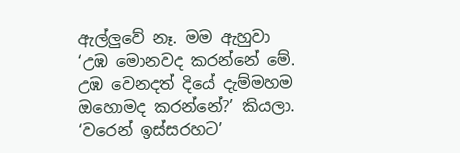ඇල්ලුවේ නෑ. මම ඇහුවා ‘උඹ මොනවද කරන්නේ මේ. උඹ වෙනදත් දියේ දැම්මහම ඔහොමද කරන්නේ?’ කියලා. ‘වරෙන් ඉස්සරහට’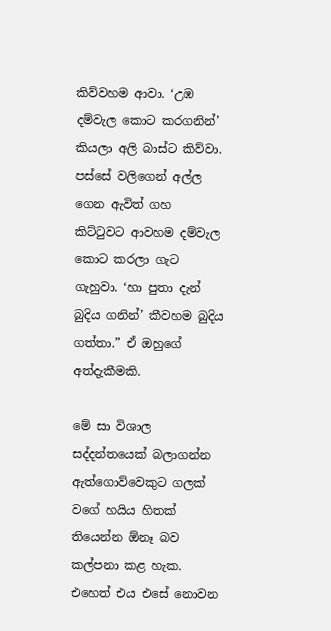කිව්වහම ආවා. ‘උඹ දම්වැල කොට කරගනින්’ කියලා අලි බාස්ට කිව්වා. පස්සේ වලිගෙන් අල්ල ගෙන ඇවිත් ගහ කිට්ටුවට ආවහම දම්වැල කොට කරලා ගැට ගැහුවා. ‘හා පුතා දැන් බුදිය ගනින්’ කීවහම බුදිය ගත්තා.” ඒ ඔහුගේ අත්දැකීමකි.

මේ සා විශාල සද්දන්තයෙක් බලාගන්න ඇත්ගොව්වෙකුට ගලක් වගේ හයිය හිතක් තියෙන්න ඕනෑ බව කල්පනා කළ හැක. එහෙත් එය එසේ නොවන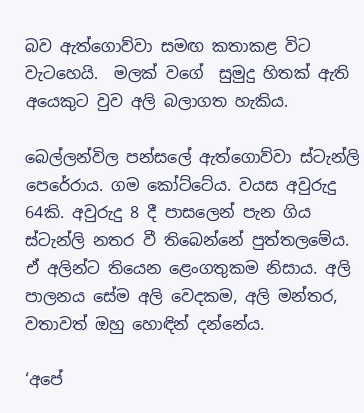බව ඇත්ගොව්වා සමඟ කතාකළ විට වැටහෙයි.  මලක් වගේ  සුමුදු හිතක් ඇති අයෙකුට වුව අලි බලාගත හැකිය.

බෙල්ලන්විල පන්සලේ ඇත්ගොව්වා ස්ටැන්ලි පෙරේරාය. ගම කෝට්ටේය. වයස අවුරුදු 64කි. අවුරුදු 8 දී පාසලෙන් පැන ගිය ස්ටැන්ලි නතර වී තිබෙන්නේ පුත්තලමේය. ඒ අලින්ට තියෙන ළෙංගතුකම නිසාය. අලි පාලනය සේම අලි වෙදකම, අලි මන්තර, වතාවත් ඔහු හොඳින් දන්නේය.

‘අපේ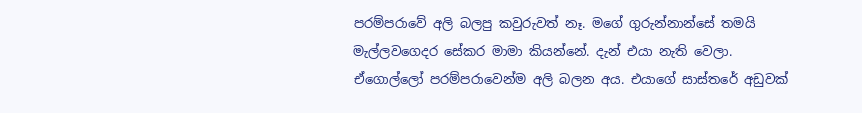පරම්පරාවේ අලි බලපු කවුරුවත් නෑ. මගේ ගුරුන්නාන්සේ තමයි මැල්ලවගෙදර සේකර මාමා කියන්නේ. දැන් එයා නැති වෙලා. ඒගොල්ලෝ පරම්පරාවෙන්ම අලි බලන අය. එයාගේ සාස්තරේ අඩුවක්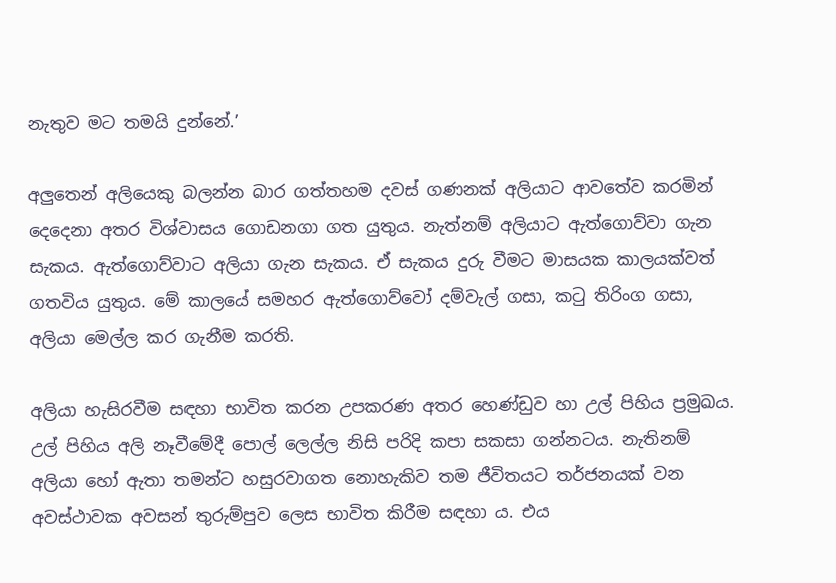නැතුව මට තමයි දුන්නේ.’

අලුතෙන් අලියෙකු බලන්න බාර ගත්තහම දවස් ගණනක් අලියාට ආවතේව කරමින් දෙදෙනා අතර විශ්වාසය ගොඩනගා ගත යුතුය. නැත්නම් අලියාට ඇත්ගොව්වා ගැන සැකය. ඇත්ගොව්වාට අලියා ගැන සැකය. ඒ සැකය දුරු වීමට මාසයක කාලයක්වත් ගතවිය යුතුය. මේ කාලයේ සමහර ඇත්ගොව්වෝ දම්වැල් ගසා, කටු තිරිංග ගසා, අලියා මෙල්ල කර ගැනීම කරති.

අලියා හැසිරවීම සඳහා භාවිත කරන උපකරණ අතර හෙණ්ඩුව හා උල් පිහිය ප්‍රමුඛය. උල් පිහිය අලි නෑවීමේදී පොල් ලෙල්ල නිසි පරිදි කපා සකසා ගන්නටය. නැතිනම් අලියා හෝ ඇතා තමන්ට හසුරවාගත නොහැකිව තම ජීවිතයට තර්ජනයක් වන අවස්ථාවක අවසන් තුරුම්පුව ලෙස භාවිත කිරීම සඳහා ය. එය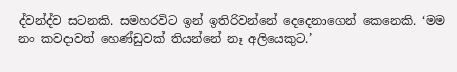ද්වන්ද්ව සටනකි. සමහරවිට ඉන් ඉතිරිවන්නේ දෙදෙනාගෙන් කෙනෙකි. ‘මම නං කවදාවත් හෙණ්ඩුවක් තියන්නේ නෑ අලියෙකුට.’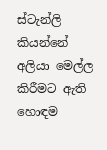ස්ටැන්ලි කියන්නේ අලියා මෙල්ල කිරීමට ඇති හොඳම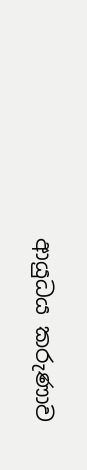ආයුධය කරුණාව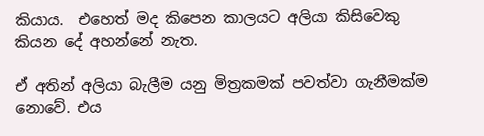කියාය.  එහෙත් මද කිපෙන කාලයට අලියා කිසිවෙකු කියන දේ අහන්නේ නැත.

ඒ අතින් අලියා බැලීම යනු මිත්‍රකමක් පවත්වා ගැනීමක්ම නොවේ. එය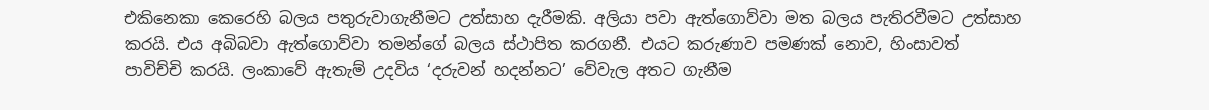එකිනෙකා කෙරෙහි බලය පතුරුවාගැනීමට උත්සාහ දැරීමකි. අලියා පවා ඇත්ගොව්වා මත බලය පැතිරවීමට උත්සාහ කරයි. එය අබිබවා ඇත්ගොව්වා තමන්ගේ බලය ස්ථාපිත කරගනී. එයට කරුණාව පමණක් නොව, හිංසාවත් පාවිච්චි කරයි. ලංකාවේ ඇතැම් උදවිය ‘දරුවන් හදන්නට’ වේවැල අතට ගැනීම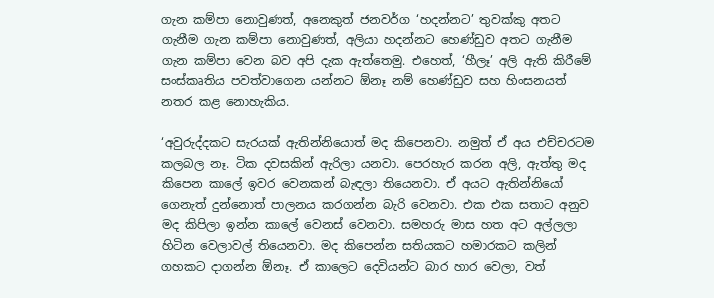ගැන කම්පා නොවුණත්, අනෙකුත් ජනවර්ග ‘හදන්නට’ තුවක්කු අතට ගැනීම ගැන කම්පා නොවුණත්, අලියා හදන්නට හෙණ්ඩුව අතට ගැනීම ගැන කම්පා වෙන බව අපි දැක ඇත්තෙමු. එහෙත්, ‘හීලෑ’ අලි ඇති කිරීමේ සංස්කෘතිය පවත්වාගෙන යන්නට ඕනෑ නම් හෙණ්ඩුව සහ හිංසනයත් නතර කළ නොහැකිය.

‘අවුරුද්දකට සැරයක් ඇතින්නියොත් මද කිපෙනවා. නමුත් ඒ අය එච්චරටම කලබල නෑ. ටික දවසකින් ඇරිලා යනවා. පෙරහැර කරන අලි, ඇත්තු මද කිපෙන කාලේ ඉවර වෙනකන් බැඳලා තියෙනවා. ඒ අයට ඇතින්නියෝ ගෙනැත් දුන්නොත් පාලනය කරගන්න බැරි වෙනවා. එක එක සතාට අනුව මද කිපිලා ඉන්න කාලේ වෙනස් වෙනවා. සමහරු මාස හත අට අල්ලලා හිටින වෙලාවල් තියෙනවා. මද කිපෙන්න සතියකට හමාරකට කලින් ගහකට දාගන්න ඕනෑ. ඒ කාලෙට දෙවියන්ට බාර හාර වෙලා, වත්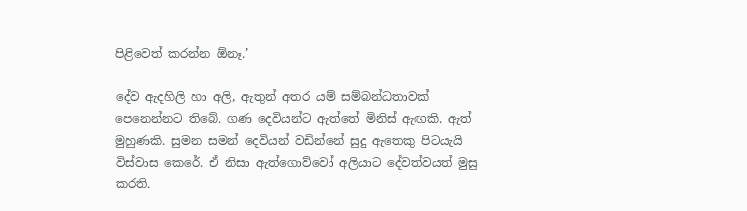පිළිවෙත් කරන්න ඕනෑ.’

දේව ඇදහිලි හා අලි, ඇතුන් අතර යම් සම්බන්ධතාවක් පෙනෙන්නට තිබේ. ගණ දෙවියන්ට ඇත්තේ මිනිස් ඇඟකි. ඇත් මුහුණකි. සුමන සමන් දෙවියන් වඩින්නේ සුදු ඇතෙකු පිටයැයි විස්වාස කෙරේ. ඒ නිසා ඇත්ගොව්වෝ අලියාට දේවත්වයත් මුසු කරති.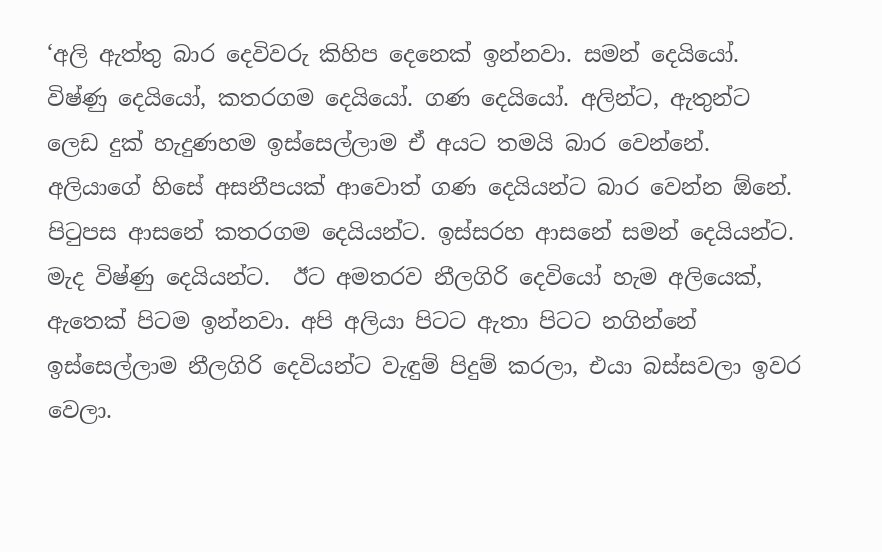‘අලි ඇත්තු බාර දෙවිවරු කිහිප දෙනෙක් ඉන්නවා. සමන් දෙයියෝ. විෂ්ණු දෙයියෝ, කතරගම දෙයියෝ. ගණ දෙයියෝ. අලින්ට, ඇතුන්ට ලෙඩ දුක් හැදුණහම ඉස්සෙල්ලාම ඒ අයට තමයි බාර වෙන්නේ. අලියාගේ හිසේ අසනීපයක් ආවොත් ගණ දෙයියන්ට බාර වෙන්න ඕනේ. පිටුපස ආසනේ කතරගම දෙයියන්ට. ඉස්සරහ ආසනේ සමන් දෙයියන්ට. මැද විෂ්ණු දෙයියන්ට.  ඊට අමතරව නීලගිරි දෙවියෝ හැම අලියෙක්, ඇතෙක් පිටම ඉන්නවා. අපි අලියා පිටට ඇතා පිටට නගින්නේ ඉස්සෙල්ලාම නීලගිරි දෙවියන්ට වැඳුම් පිදුම් කරලා, එයා බස්සවලා ඉවර වෙලා.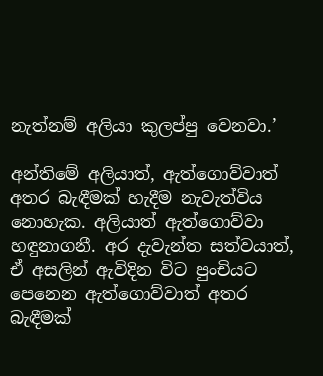නැත්නම් අලියා කුලප්පු වෙනවා.’

අන්තිමේ අලියාත්, ඇත්ගොව්වාත් අතර බැඳීමක් හැදීම නැවැත්විය නොහැක. අලියාත් ඇත්ගොව්වා හඳුනාගනී. අර දැවැන්ත සත්වයාත්, ඒ අසලින් ඇවිදින විට පුංචියට පෙනෙන ඇත්ගොව්වාත් අතර බැඳීමක්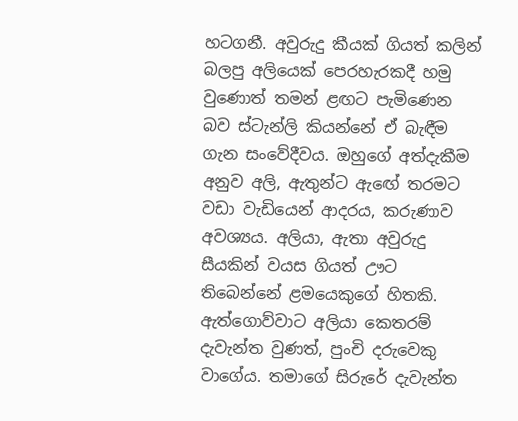හටගනී. අවුරුදු කීයක් ගියත් කලින් බලපු අලියෙක් පෙරහැරකදී හමු වුණොත් තමන් ළඟට පැමිණෙන බව ස්ටැන්ලි කියන්නේ ඒ බැඳීම ගැන සංවේදීවය. ඔහුගේ අත්දැකීම අනුව අලි, ඇතුන්ට ඇඟේ තරමට වඩා වැඩියෙන් ආදරය, කරුණාව අවශ්‍යය. අලියා, ඇතා අවුරුදු සීයකින් වයස ගියත් ඌට තිබෙන්නේ ළමයෙකුගේ හිතකි. ඇත්ගොව්වාට අලියා කෙතරම් දැවැන්ත වුණත්, පුංචි දරුවෙකු වාගේය. තමාගේ සිරුරේ දැවැන්ත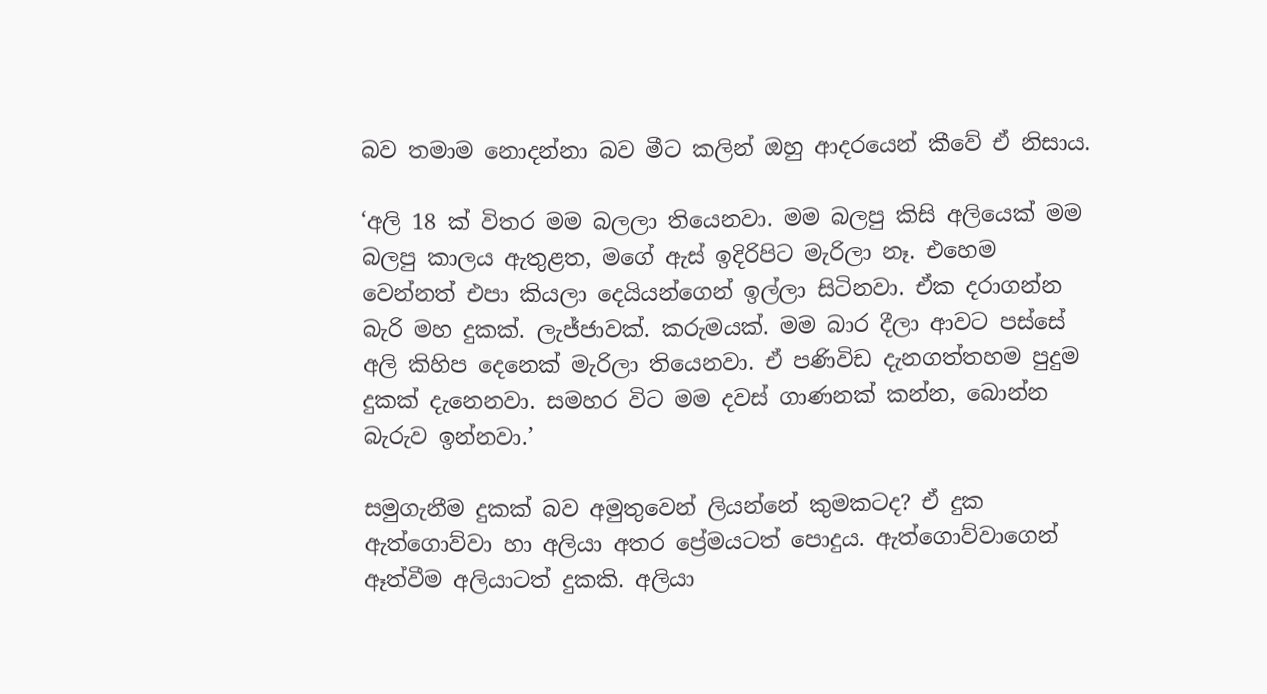බව තමාම නොදන්නා බව මීට කලින් ඔහු ආදරයෙන් කීවේ ඒ නිසාය.

‘අලි 18 ක් විතර මම බලලා තියෙනවා. මම බලපු කිසි අලියෙක් මම බලපු කාලය ඇතුළත, මගේ ඇස් ඉදිරිපිට මැරිලා නෑ. එහෙම වෙන්නත් එපා කියලා දෙයියන්ගෙන් ඉල්ලා සිටිනවා. ඒක දරාගන්න බැරි මහ දුකක්. ලැජ්ජාවක්. කරුමයක්. මම බාර දීලා ආවට පස්සේ අලි කිහිප දෙනෙක් මැරිලා තියෙනවා. ඒ පණිවිඩ දැනගත්තහම පුදුම දුකක් දැනෙනවා. සමහර විට මම දවස් ගාණනක් කන්න, බොන්න බැරුව ඉන්නවා.’

සමුගැනීම දුකක් බව අමුතුවෙන් ලියන්නේ කුමකටද? ඒ දුක ඇත්ගොව්වා හා අලියා අතර ප්‍රේමයටත් පොදුය. ඇත්ගොව්වාගෙන් ඈත්වීම අලියාටත් දුකකි. අලියා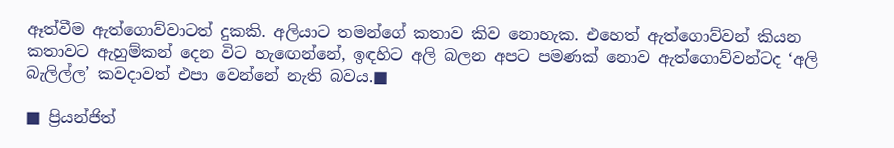ඈත්වීම ඇත්ගොව්වාටත් දුකකි. අලියාට තමන්ගේ කතාව කිව නොහැක. එහෙත් ඇත්ගොව්වන් කියන කතාවට ඇහුම්කන් දෙන විට හැඟෙන්නේ, ඉඳහිට අලි බලන අපට පමණක් නොව ඇත්ගොව්වන්ටද ‘අලි බැලිල්ල’ කවදාවත් එපා වෙන්නේ නැති බවය.■

■ ප්‍රියන්ජිත්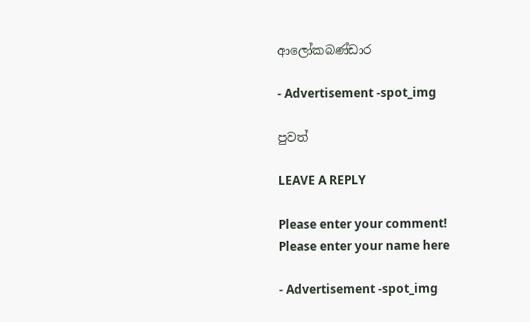ආලෝකබණ්ඩාර

- Advertisement -spot_img

පුවත්

LEAVE A REPLY

Please enter your comment!
Please enter your name here

- Advertisement -spot_img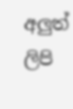අලුත් ලිපි